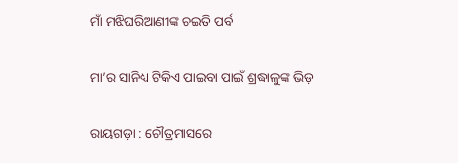ମାଁ ମଝିଘରିଆଣୀଙ୍କ ଚଇତି ପର୍ବ

ମା’ର ସାନିଧ୍ୟ ଟିକିଏ ପାଇବା ପାଇଁ ଶ୍ରଦ୍ଧାଳୁଙ୍କ ଭିଡ଼

ରାୟଗଡ଼ା : ଚୌତ୍ରମାସରେ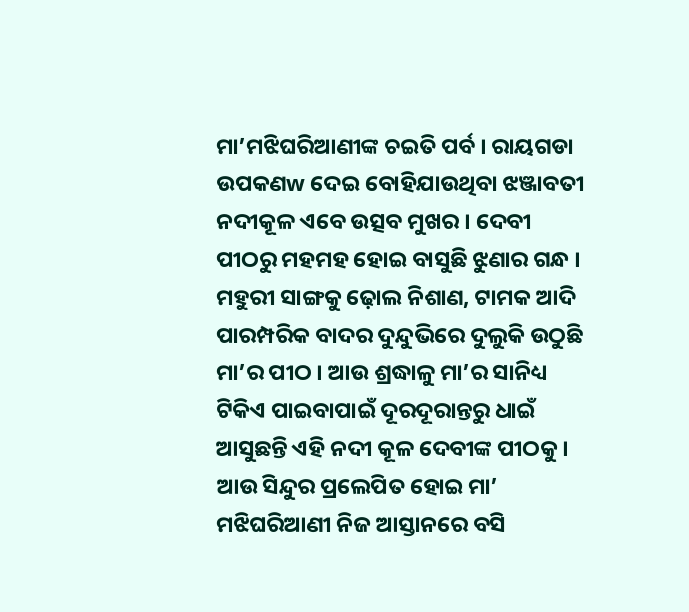ମା’ମଝିଘରିଆଣୀଙ୍କ ଚଇତି ପର୍ବ । ରାୟଗଡା ଉପକଣw ଦେଇ ବୋହିଯାଉଥିବା ଝଞ୍ଜାବତୀ ନଦୀକୂଳ ଏବେ ଉତ୍ସବ ମୁଖର । ଦେବୀ ପୀଠରୁ ମହମହ ହୋଇ ବାସୁଛି ଝୁଣାର ଗନ୍ଧ । ମହୁରୀ ସାଙ୍ଗକୁ ଢ଼ୋଲ ନିଶାଣ, ଟାମକ ଆଦି ପାରମ୍ପରିକ ବାଦର ଦୁନ୍ଦୁଭିରେ ଦୁଲୁକି ଉଠୁଛି ମା’ର ପୀଠ । ଆଉ ଶ୍ରଦ୍ଧାଳୁ ମା’ର ସାନିଧ୍ୟ ଟିକିଏ ପାଇବାପାଇଁ ଦୂରଦୂରାନ୍ତରୁ ଧାଇଁ ଆସୁଛନ୍ତି ଏହି ନଦୀ କୂଳ ଦେବୀଙ୍କ ପୀଠକୁ । ଆଉ ସିନ୍ଦୁର ପ୍ରଲେପିତ ହୋଇ ମା’ ମଝିଘରିଆଣୀ ନିଜ ଆସ୍ତାନରେ ବସି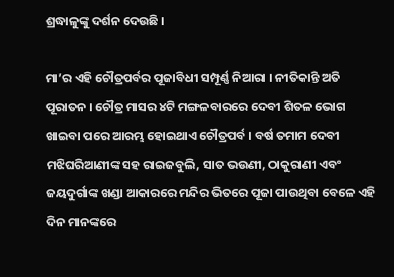ଶ୍ରଦ୍ଧାଳୁଙ୍କୁ ଦର୍ଶନ ଦେଉଛି ।

ମା’ର ଏହି ଚୌତ୍ରପର୍ବର ପୂଜାବିଧୀ ସମ୍ପୂର୍ଣ୍ଣ ନିଆରା । ନୀତିକାନ୍ତି ଅତି ପୂରାତନ । ଚୌତ୍ର ମାସର ୪ଟି ମଙ୍ଗଳବାରରେ ଦେବୀ ଶିତଳ ଭୋଗ ଖାଇବା ପରେ ଆରମ୍ଭ ହୋଇଥାଏ ଚୌତ୍ରପର୍ବ । ବର୍ଷ ତମାମ ଦେବୀ ମଝିଘରିଆଣୀଙ୍କ ସହ ରାଇଜବୁଲି, ସାତ ଭଉଣୀ, ଠାକୁରାଣୀ ଏବଂ ଜୟଦୁର୍ଗାଙ୍କ ଖଣ୍ଡା ଆକାରରେ ମନ୍ଦିର ଭିତରେ ପୂଜା ପାଉଥିବା ବେଳେ ଏହି ଦିନ ମାନଙ୍କରେ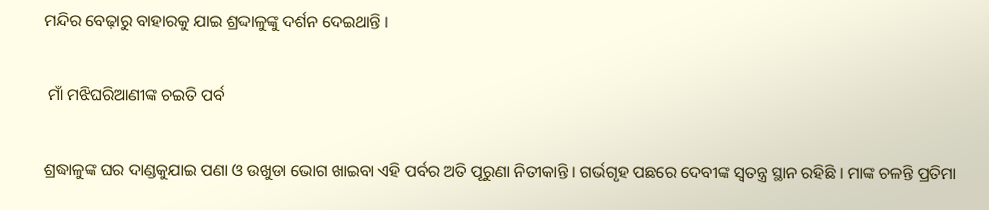ମନ୍ଦିର ବେଢ଼ାରୁ ବାହାରକୁ ଯାଇ ଶ୍ରଦ୍ଦାଳୁଙ୍କୁ ଦର୍ଶନ ଦେଇଥାନ୍ତି ।

 ମାଁ ମଝିଘରିଆଣୀଙ୍କ ଚଇତି ପର୍ବ

ଶ୍ରଦ୍ଧାଳୁଙ୍କ ଘର ଦାଣ୍ଡକୁଯାଇ ପଣା ଓ ଉଖୁଡା ଭୋଗ ଖାଇବା ଏହି ପର୍ବର ଅତି ପୂରୁଣା ନିତୀକାନ୍ତି । ଗର୍ଭଗୃହ ପଛରେ ଦେବୀଙ୍କ ସ୍ୱତନ୍ତ୍ର ସ୍ଥାନ ରହିଛି । ମାଙ୍କ ଚଳନ୍ତି ପ୍ରତିମା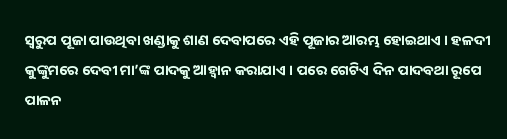ସ୍ୱରୁପ ପୂଜା ପାଉଥିବା ଖଣ୍ଡାକୁ ଶାଣ ଦେବାପରେ ଏହି ପୂଜାର ଆରମ୍ଭ ହୋଇଥାଏ । ହଳଦୀ କୁଙ୍କୁମରେ ଦେବୀ ମା’ଙ୍କ ପାଦକୁ ଆହ୍ୱାନ କରାଯାଏ । ପରେ ଗେଟିଏ ଦିନ ପାଦବଥା ରୂପେ ପାଳନ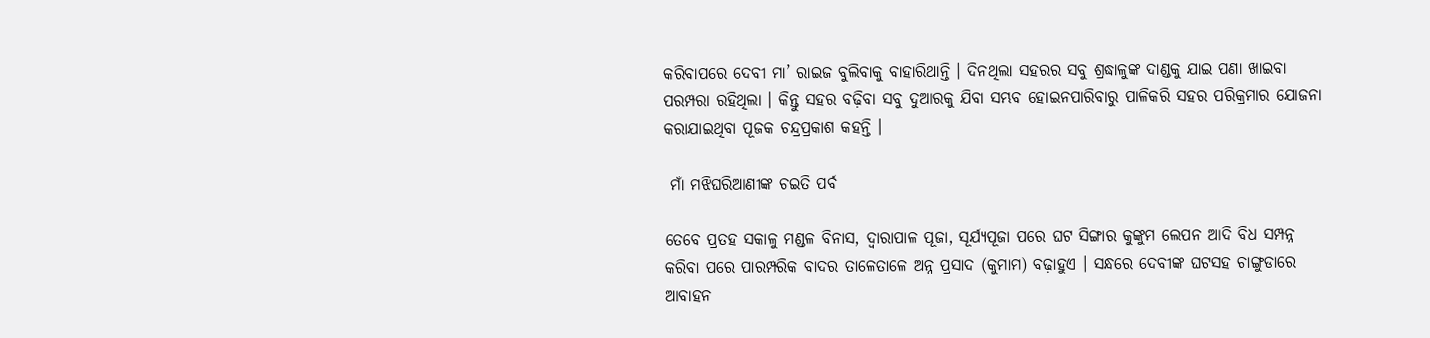କରିବାପରେ ଦେବୀ ମା’ ରାଇଜ ବୁଲିବାକୁ ବାହାରିଥାନ୍ତି । ଦିନଥିଲା ସହରର ସବୁ ଶ୍ରଦ୍ଧାଳୁଙ୍କ ଦାଣ୍ଡକୁ ଯାଇ ପଣା ଖାଇବା ପରମ୍ପରା ରହିଥିଲା । କିନ୍ତୁ ସହର ବଢ଼ିବା ସବୁ ଦୁଆରକୁ ଯିବା ସମ୍ଭବ ହୋଇନପାରିବାରୁ ପାଳିକରି ସହର ପରିକ୍ରମାର ଯୋଜନା କରାଯାଇଥିବା ପୂଜକ ଚନ୍ଦ୍ରପ୍ରକାଶ କହନ୍ତି ।

 ମାଁ ମଝିଘରିଆଣୀଙ୍କ ଚଇତି ପର୍ବ

ତେବେ ପ୍ରତହ ସକାଳୁ ମଣ୍ଡଳ ବିନାସ, ଦ୍ୱାରାପାଳ ପୂଜା, ସୂର୍ଯ୍ୟପୂଜା ପରେ ଘଟ ସିଙ୍ଗାର କୁଙ୍କୁମ ଲେପନ ଆଦି ବିଧ ସମ୍ପନ୍ନ କରିବା ପରେ ପାରମ୍ପରିକ ବାଦର ତାଳେତାଳେ ଅନ୍ନ ପ୍ରସାଦ (କୁମାମ) ବଢ଼ାହୁଏ । ସନ୍ଧରେ ଦେବୀଙ୍କ ଘଟସହ ଚାଙ୍ଗୁଡାରେ ଆବାହନ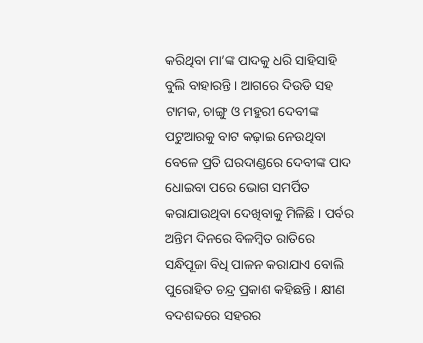କରିଥିବା ମା’ଙ୍କ ପାଦକୁ ଧରି ସାହିସାହି ବୁଲି ବାହାରନ୍ତି । ଆଗରେ ଦିଉଡି ସହ ଟାମକ, ଚାଙ୍ଗୁ ଓ ମହୁରୀ ଦେବୀଙ୍କ ପଟୁଆରକୁ ବାଟ କଢ଼ାଇ ନେଉଥିବା ବେଳେ ପ୍ରତି ଘରଦାଣ୍ଡରେ ଦେବୀଙ୍କ ପାଦ ଧୋଇବା ପରେ ଭୋଗ ସମର୍ପିତ କରାଯାଉଥିବା ଦେଖିବାକୁ ମିଳିଛି । ପର୍ବର ଅନ୍ତିମ ଦିନରେ ବିଳମ୍ବିତ ରାତିରେ ସନ୍ଧିପୂଜା ବିଧି ପାଳନ କରାଯାଏ ବୋଲି ପୁରୋହିତ ଚନ୍ଦ୍ର ପ୍ରକାଶ କହିଛନ୍ତି । କ୍ଷୀଣ ବଦଶବ୍ଦରେ ସହରର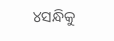୪ସନ୍ଧିକୁ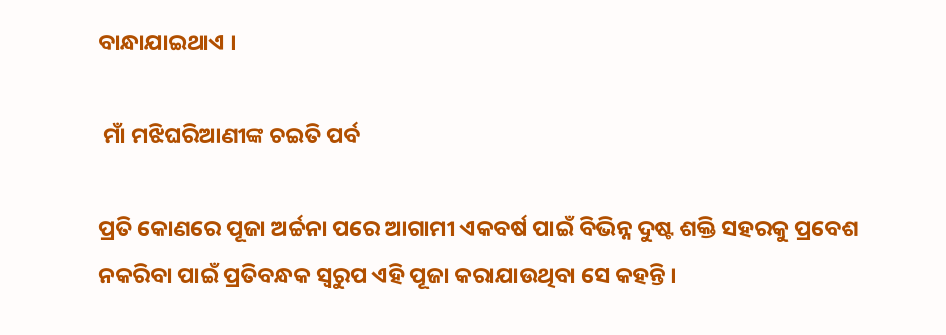ବାନ୍ଧାଯାଇଥାଏ ।

 ମାଁ ମଝିଘରିଆଣୀଙ୍କ ଚଇତି ପର୍ବ

ପ୍ରତି କୋଣରେ ପୂଜା ଅର୍ଚ୍ଚନା ପରେ ଆଗାମୀ ଏକବର୍ଷ ପାଇଁ ବିଭିନ୍ନ ଦୁଷ୍ଟ ଶକ୍ତି ସହରକୁ ପ୍ରବେଶ ନକରିବା ପାଇଁ ପ୍ରତିବନ୍ଧକ ସ୍ୱରୁପ ଏହି ପୂଜା କରାଯାଉଥିବା ସେ କହନ୍ତି ।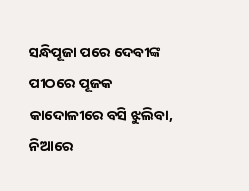ସନ୍ଧିପୂଜା ପରେ ଦେବୀଙ୍କ ପୀଠରେ ପୂଜକ କାଦୋଳୀରେ ବସି ଝୁଲିବା, ନିଆରେ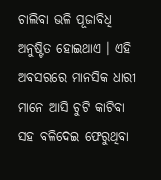ଚାଲିବା ଭଳି ପୂଜାବିଧି ଅନୁଷ୍ଟିତ ହୋଇଥାଏ । ଏହି ଅବସରରେ ମାନସିକ ଧାରୀ ମାନେ ଆସି ଚୁଟି କାଟିବା ସହ ବଳିଦେଇ ଫେରୁଥିବା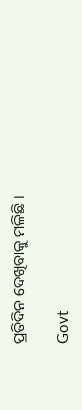ପ୍ରତିଦିନ ଦେଖିବାକୁ ମଳିଛି ।

Govt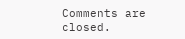Comments are closed.